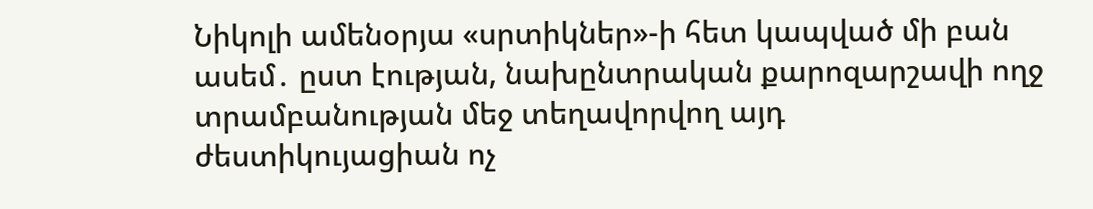Նիկոլի ամենօրյա «սրտիկներ»-ի հետ կապված մի բան ասեմ․ ըստ էության, նախընտրական քարոզարշավի ողջ տրամբանության մեջ տեղավորվող այդ ժեստիկույացիան ոչ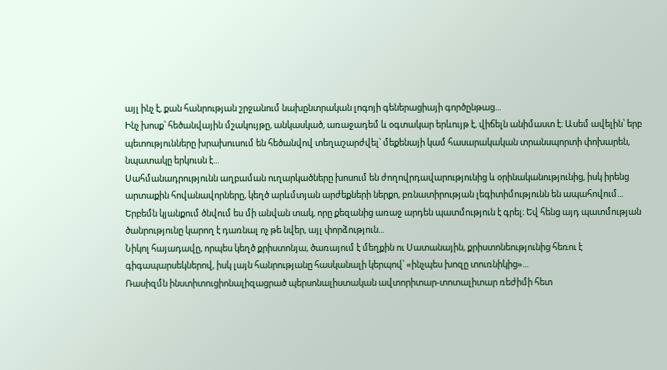այլ ինչ է, քան հանրության շրջանում նախընտրական լոգոյի գեներացիայի գործընթաց...
Ինչ խոսք՝ հեծանվային մշակույթը, անկասկած, առաջադեմ և օգտակար երևույթ է, վիճելն անիմաստ է։ Ասեմ ավելին՝ երբ պետությունները խրախուսում են հեծանվով տեղաշարժվել՝ մեքենայի կամ հասարակական տրանսպորտի փոխարեն, նպատակը երկուսն է...
Սահմանադրությունն աղբաման ուղարկածները խոսում են ժողովրդավարությունից և օրինականությունից, իսկ իրենց արտաքին հովանավորները, կեղծ արևմտյան արժեքների ներքո, բռնատիրության լեգիտիմությունն են ապահովում...
Երբեմն կյանքում ծնվում ես մի անվան տակ, որը քեզանից առաջ արդեն պատմություն է գրել։ Եվ հենց այդ պատմության ծանրությունը կարող է դառնալ ոչ թե նվեր, այլ փորձություն...
Նիկոլ հայադավը, որպես կեղծ քրիստոնյա, ծառայում է մեղքին ու Սատանային, քրիստոնեությունից հեռու է գիգապարսեկներով, իսկ լայն հանրությանը հասկանալի կերպով՝ «ինչպես խոզը տուռնիկից»...
Ռասիզմն ինստիտուցիոնալիզացրած պերսոնալիստական ավտորիտար-տոտալիտար ռեժիմի հետ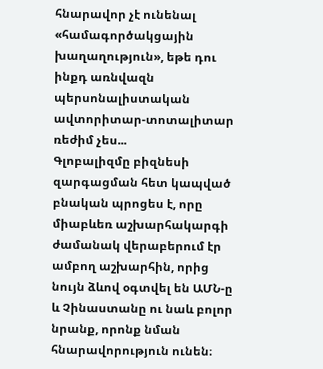հնարավոր չէ ունենալ «համագործակցային խաղաղություն», եթե դու ինքդ առնվազն պերսոնալիստական ավտորիտար-տոտալիտար ռեժիմ չես...
Գլոբալիզմը բիզնեսի զարգացման հետ կապված բնական պրոցես է, որը միաբևեռ աշխարհակարգի ժամանակ վերաբերում էր ամբող աշխարհին, որից նույն ձևով օգտվել են ԱՄՆ-ը և Չինաստանը ու նաև բոլոր նրանք, որոնք նման հնարավորություն ունեն։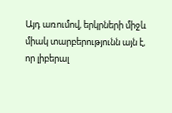Այդ առումով, երկրների միջև միակ տարբերությունն այն է, որ լիբերալ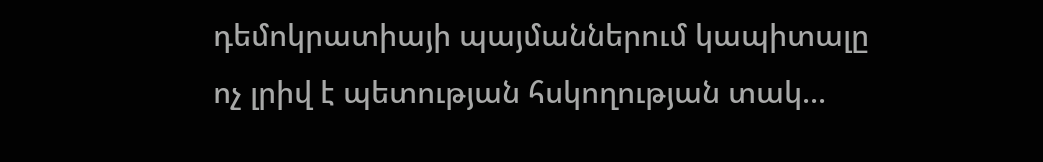դեմոկրատիայի պայմաններում կապիտալը ոչ լրիվ է պետության հսկողության տակ...